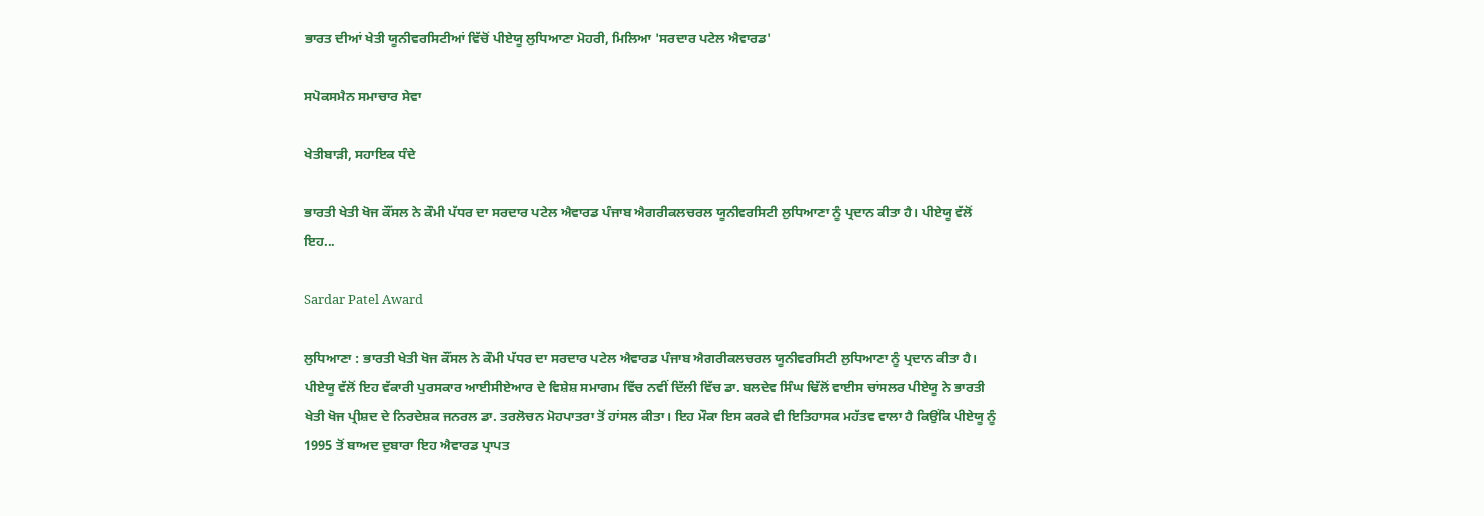ਭਾਰਤ ਦੀਆਂ ਖੇਤੀ ਯੂਨੀਵਰਸਿਟੀਆਂ ਵਿੱਚੋਂ ਪੀਏਯੂ ਲੁਧਿਆਣਾ ਮੋਹਰੀ, ਮਿਲਿਆ 'ਸਰਦਾਰ ਪਟੇਲ ਐਵਾਰਡ'

ਸਪੋਕਸਮੈਨ ਸਮਾਚਾਰ ਸੇਵਾ

ਖੇਤੀਬਾੜੀ, ਸਹਾਇਕ ਧੰਦੇ

ਭਾਰਤੀ ਖੇਤੀ ਖੋਜ ਕੌਂਸਲ ਨੇ ਕੌਮੀ ਪੱਧਰ ਦਾ ਸਰਦਾਰ ਪਟੇਲ ਐਵਾਰਡ ਪੰਜਾਬ ਐਗਰੀਕਲਚਰਲ ਯੂਨੀਵਰਸਿਟੀ ਲੁਧਿਆਣਾ ਨੂੰ ਪ੍ਰਦਾਨ ਕੀਤਾ ਹੈ। ਪੀਏਯੂ ਵੱਲੋਂ ਇਹ...

Sardar Patel Award

ਲੁਧਿਆਣਾ : ਭਾਰਤੀ ਖੇਤੀ ਖੋਜ ਕੌਂਸਲ ਨੇ ਕੌਮੀ ਪੱਧਰ ਦਾ ਸਰਦਾਰ ਪਟੇਲ ਐਵਾਰਡ ਪੰਜਾਬ ਐਗਰੀਕਲਚਰਲ ਯੂਨੀਵਰਸਿਟੀ ਲੁਧਿਆਣਾ ਨੂੰ ਪ੍ਰਦਾਨ ਕੀਤਾ ਹੈ। ਪੀਏਯੂ ਵੱਲੋਂ ਇਹ ਵੱਕਾਰੀ ਪੁਰਸਕਾਰ ਆਈਸੀਏਆਰ ਦੇ ਵਿਸ਼ੇਸ਼ ਸਮਾਗਮ ਵਿੱਚ ਨਵੀਂ ਦਿੱਲੀ ਵਿੱਚ ਡਾ. ਬਲਦੇਵ ਸਿੰਘ ਢਿੱਲੋਂ ਵਾਈਸ ਚਾਂਸਲਰ ਪੀਏਯੂ ਨੇ ਭਾਰਤੀ ਖੇਤੀ ਖੋਜ ਪ੍ਰੀਸ਼ਦ ਦੇ ਨਿਰਦੇਸ਼ਕ ਜਨਰਲ ਡਾ. ਤਰਲੋਚਨ ਮੋਹਪਾਤਰਾ ਤੋਂ ਹਾਂਸਲ ਕੀਤਾ। ਇਹ ਮੌਕਾ ਇਸ ਕਰਕੇ ਵੀ ਇਤਿਹਾਸਕ ਮਹੱਤਵ ਵਾਲਾ ਹੈ ਕਿਉਂਕਿ ਪੀਏਯੂ ਨੂੰ 1995 ਤੋਂ ਬਾਅਦ ਦੁਬਾਰਾ ਇਹ ਐਵਾਰਡ ਪ੍ਰਾਪਤ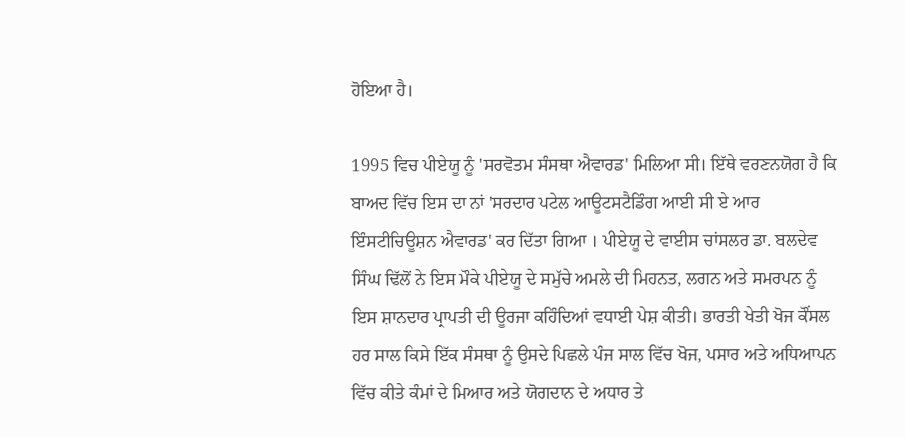ਹੋਇਆ ਹੈ।

1995 ਵਿਚ ਪੀਏਯੂ ਨੂੰ 'ਸਰਵੋਤਮ ਸੰਸਥਾ ਐਵਾਰਡ' ਮਿਲਿਆ ਸੀ। ਇੱਥੇ ਵਰਣਨਯੋਗ ਹੈ ਕਿ ਬਾਅਦ ਵਿੱਚ ਇਸ ਦਾ ਨਾਂ 'ਸਰਦਾਰ ਪਟੇਲ ਆਊਟਸਟੈਡਿੰਗ ਆਈ ਸੀ ਏ ਆਰ ਇੰਸਟੀਚਿਊਸ਼ਨ ਐਵਾਰਡ' ਕਰ ਦਿੱਤਾ ਗਿਆ । ਪੀਏਯੂ ਦੇ ਵਾਈਸ ਚਾਂਸਲਰ ਡਾ. ਬਲਦੇਵ ਸਿੰਘ ਢਿੱਲੋਂ ਨੇ ਇਸ ਮੌਕੇ ਪੀਏਯੂ ਦੇ ਸਮੁੱਚੇ ਅਮਲੇ ਦੀ ਮਿਹਨਤ, ਲਗਨ ਅਤੇ ਸਮਰਪਨ ਨੂੰ ਇਸ ਸ਼ਾਨਦਾਰ ਪ੍ਰਾਪਤੀ ਦੀ ਊਰਜਾ ਕਹਿੰਦਿਆਂ ਵਧਾਈ ਪੇਸ਼ ਕੀਤੀ। ਭਾਰਤੀ ਖੇਤੀ ਖੋਜ ਕੌਂਸਲ ਹਰ ਸਾਲ ਕਿਸੇ ਇੱਕ ਸੰਸਥਾ ਨੂੰ ਉਸਦੇ ਪਿਛਲੇ ਪੰਜ ਸਾਲ ਵਿੱਚ ਖੋਜ, ਪਸਾਰ ਅਤੇ ਅਧਿਆਪਨ ਵਿੱਚ ਕੀਤੇ ਕੰਮਾਂ ਦੇ ਮਿਆਰ ਅਤੇ ਯੋਗਦਾਨ ਦੇ ਅਧਾਰ ਤੇ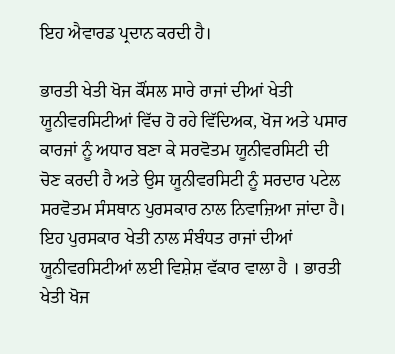ਇਹ ਐਵਾਰਡ ਪ੍ਰਦਾਨ ਕਰਦੀ ਹੈ।

ਭਾਰਤੀ ਖੇਤੀ ਖੋਜ ਕੌਂਸਲ ਸਾਰੇ ਰਾਜਾਂ ਦੀਆਂ ਖੇਤੀ ਯੂਨੀਵਰਸਿਟੀਆਂ ਵਿੱਚ ਹੋ ਰਹੇ ਵਿੱਦਿਅਕ, ਖੋਜ ਅਤੇ ਪਸਾਰ ਕਾਰਜਾਂ ਨੂੰ ਅਧਾਰ ਬਣਾ ਕੇ ਸਰਵੋਤਮ ਯੂਨੀਵਰਸਿਟੀ ਦੀ ਚੋਣ ਕਰਦੀ ਹੈ ਅਤੇ ਉਸ ਯੂਨੀਵਰਸਿਟੀ ਨੂੰ ਸਰਦਾਰ ਪਟੇਲ ਸਰਵੋਤਮ ਸੰਸਥਾਨ ਪੁਰਸਕਾਰ ਨਾਲ ਨਿਵਾਜ਼ਿਆ ਜਾਂਦਾ ਹੈ। ਇਹ ਪੁਰਸਕਾਰ ਖੇਤੀ ਨਾਲ ਸੰਬੰਧਤ ਰਾਜਾਂ ਦੀਆਂ ਯੂਨੀਵਰਸਿਟੀਆਂ ਲਈ ਵਿਸ਼ੇਸ਼ ਵੱਕਾਰ ਵਾਲਾ ਹੈ । ਭਾਰਤੀ ਖੇਤੀ ਖੋਜ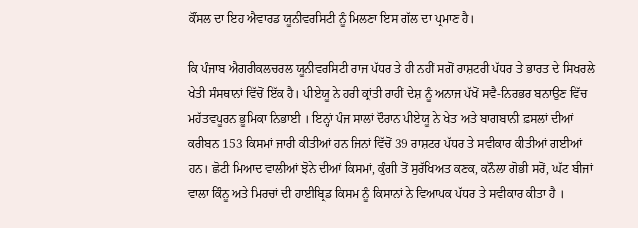ਕੌਂਸਲ ਦਾ ਇਹ ਐਵਾਰਡ ਯੂਨੀਵਰਸਿਟੀ ਨੂੰ ਮਿਲਣਾ ਇਸ ਗੱਲ ਦਾ ਪ੍ਰਮਾਣ ਹੈ।

ਕਿ ਪੰਜਾਬ ਐਗਰੀਕਲਚਰਲ ਯੂਨੀਵਰਸਿਟੀ ਰਾਜ ਪੱਧਰ ਤੇ ਹੀ ਨਹੀਂ ਸਗੋਂ ਰਾਸ਼ਟਰੀ ਪੱਧਰ ਤੇ ਭਾਰਤ ਦੇ ਸਿਖਰਲੇ ਖੇਤੀ ਸੰਸਥਾਨਾਂ ਵਿੱਚੋਂ ਇੱਕ ਹੈ। ਪੀਏਯੂ ਨੇ ਹਰੀ ਕ੍ਰਾਂਤੀ ਰਾਹੀਂ ਦੇਸ਼ ਨੂੰ ਅਨਾਜ ਪੱਖੋਂ ਸਵੈ-ਨਿਰਭਰ ਬਨਾਉਣ ਵਿੱਚ ਮਹੱਤਵਪੂਰਨ ਭੂਮਿਕਾ ਨਿਭਾਈ । ਇਨ੍ਹਾਂ ਪੰਜ ਸਾਲਾਂ ਦੌਰਾਨ ਪੀਏਯੂ ਨੇ ਖੇਤ ਅਤੇ ਬਾਗਬਾਨੀ ਫ਼ਸਲਾਂ ਦੀਆਂ ਕਰੀਬਨ 153 ਕਿਸਮਾਂ ਜਾਰੀ ਕੀਤੀਆਂ ਹਨ ਜਿਨਾਂ ਵਿੱਚੋਂ 39 ਰਾਸ਼ਟਰ ਪੱਧਰ ਤੇ ਸਵੀਕਾਰ ਕੀਤੀਆਂ ਗਈਆਂ ਹਨ। ਛੋਟੀ ਮਿਆਦ ਵਾਲੀਆਂ ਝੋਨੇ ਦੀਆਂ ਕਿਸਮਾਂ, ਕੁੰਗੀ ਤੋਂ ਸੁਰੱਖਿਅਤ ਕਣਕ, ਕਨੌਲਾ ਗੋਭੀ ਸਰੋਂ, ਘੱਟ ਬੀਜਾਂ ਵਾਲਾ ਕਿੰਨੂ ਅਤੇ ਮਿਰਚਾਂ ਦੀ ਹਾਈਬ੍ਰਿਡ ਕਿਸਮ ਨੂੰ ਕਿਸਾਨਾਂ ਨੇ ਵਿਆਪਕ ਪੱਧਰ ਤੇ ਸਵੀਕਾਰ ਕੀਤਾ ਹੈ ।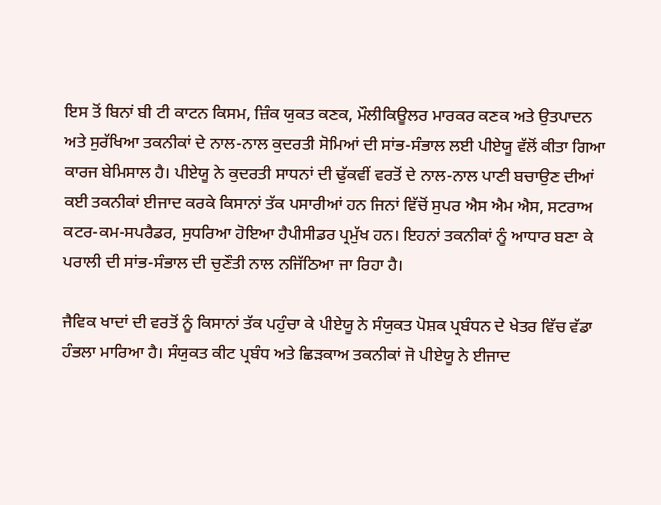ਇਸ ਤੋਂ ਬਿਨਾਂ ਬੀ ਟੀ ਕਾਟਨ ਕਿਸਮ, ਜ਼ਿੰਕ ਯੁਕਤ ਕਣਕ, ਮੌਲੀਕਿਊਲਰ ਮਾਰਕਰ ਕਣਕ ਅਤੇ ਉਤਪਾਦਨ ਅਤੇ ਸੁਰੱਖਿਆ ਤਕਨੀਕਾਂ ਦੇ ਨਾਲ-ਨਾਲ ਕੁਦਰਤੀ ਸੋਮਿਆਂ ਦੀ ਸਾਂਭ-ਸੰਭਾਲ ਲਈ ਪੀਏਯੂ ਵੱਲੋਂ ਕੀਤਾ ਗਿਆ ਕਾਰਜ ਬੇਮਿਸਾਲ ਹੈ। ਪੀਏਯੂ ਨੇ ਕੁਦਰਤੀ ਸਾਧਨਾਂ ਦੀ ਢੁੱਕਵੀਂ ਵਰਤੋਂ ਦੇ ਨਾਲ-ਨਾਲ ਪਾਣੀ ਬਚਾਉਣ ਦੀਆਂ ਕਈ ਤਕਨੀਕਾਂ ਈਜਾਦ ਕਰਕੇ ਕਿਸਾਨਾਂ ਤੱਕ ਪਸਾਰੀਆਂ ਹਨ ਜਿਨਾਂ ਵਿੱਚੋਂ ਸੁਪਰ ਐਸ ਐਮ ਐਸ, ਸਟਰਾਅ ਕਟਰ-ਕਮ-ਸਪਰੈਡਰ, ਸੁਧਰਿਆ ਹੋਇਆ ਹੈਪੀਸੀਡਰ ਪ੍ਰਮੁੱਖ ਹਨ। ਇਹਨਾਂ ਤਕਨੀਕਾਂ ਨੂੰ ਆਧਾਰ ਬਣਾ ਕੇ ਪਰਾਲੀ ਦੀ ਸਾਂਭ-ਸੰਭਾਲ ਦੀ ਚੁਣੌਤੀ ਨਾਲ ਨਜਿੱਠਿਆ ਜਾ ਰਿਹਾ ਹੈ।

ਜੈਵਿਕ ਖਾਦਾਂ ਦੀ ਵਰਤੋਂ ਨੂੰ ਕਿਸਾਨਾਂ ਤੱਕ ਪਹੁੰਚਾ ਕੇ ਪੀਏਯੂ ਨੇ ਸੰਯੁਕਤ ਪੋਸ਼ਕ ਪ੍ਰਬੰਧਨ ਦੇ ਖੇਤਰ ਵਿੱਚ ਵੱਡਾ ਹੰਭਲਾ ਮਾਰਿਆ ਹੈ। ਸੰਯੁਕਤ ਕੀਟ ਪ੍ਰਬੰਧ ਅਤੇ ਛਿੜਕਾਅ ਤਕਨੀਕਾਂ ਜੋ ਪੀਏਯੂ ਨੇ ਈਜਾਦ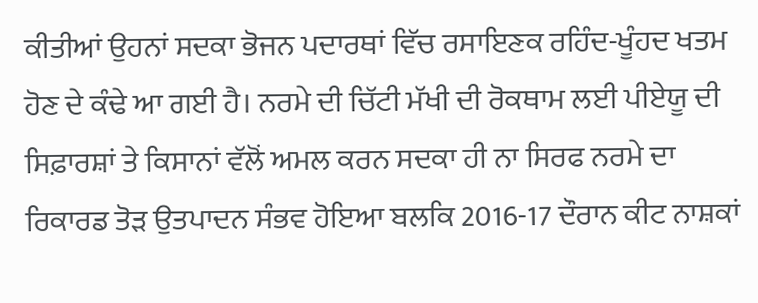ਕੀਤੀਆਂ ਉਹਨਾਂ ਸਦਕਾ ਭੋਜਨ ਪਦਾਰਥਾਂ ਵਿੱਚ ਰਸਾਇਣਕ ਰਹਿੰਦ-ਖੂੰਹਦ ਖਤਮ ਹੋਣ ਦੇ ਕੰਢੇ ਆ ਗਈ ਹੈ। ਨਰਮੇ ਦੀ ਚਿੱਟੀ ਮੱਖੀ ਦੀ ਰੋਕਥਾਮ ਲਈ ਪੀਏਯੂ ਦੀ ਸਿਫ਼ਾਰਸ਼ਾਂ ਤੇ ਕਿਸਾਨਾਂ ਵੱਲੋਂ ਅਮਲ ਕਰਨ ਸਦਕਾ ਹੀ ਨਾ ਸਿਰਫ ਨਰਮੇ ਦਾ ਰਿਕਾਰਡ ਤੋੜ ਉਤਪਾਦਨ ਸੰਭਵ ਹੋਇਆ ਬਲਕਿ 2016-17 ਦੌਰਾਨ ਕੀਟ ਨਾਸ਼ਕਾਂ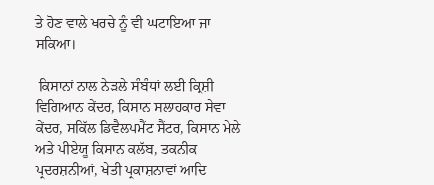ਤੇ ਹੋਣ ਵਾਲੇ ਖਰਚੇ ਨੂੰ ਵੀ ਘਟਾਇਆ ਜਾ ਸਕਿਆ।

 ਕਿਸਾਨਾਂ ਨਾਲ ਨੇੜਲੇ ਸੰਬੰਧਾਂ ਲਈ ਕ੍ਰਿਸ਼ੀ ਵਿਗਿਆਨ ਕੇਂਦਰ, ਕਿਸਾਨ ਸਲਾਹਕਾਰ ਸੇਵਾ ਕੇਂਦਰ, ਸਕਿੱਲ ਡਿਵੈਲਪਮੈਂਟ ਸੈਂਟਰ, ਕਿਸਾਨ ਮੇਲੇ ਅਤੇ ਪੀਏਯੂ ਕਿਸਾਨ ਕਲੱਬ, ਤਕਨੀਕ ਪ੍ਰਦਰਸ਼ਨੀਆਂ, ਖੇਤੀ ਪ੍ਰਕਾਸ਼ਨਾਵਾਂ ਆਦਿ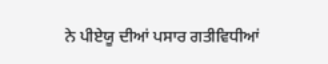ਨੇ ਪੀਏਯੂ ਦੀਆਂ ਪਸਾਰ ਗਤੀਵਿਧੀਆਂ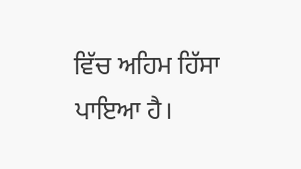ਵਿੱਚ ਅਹਿਮ ਹਿੱਸਾ ਪਾਇਆ ਹੈ।